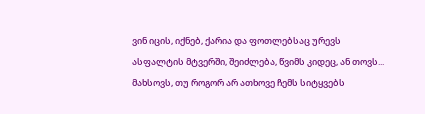ვინ იცის, იქნებ, ქარია და ფოთლებსაც ურევს
ასფალტის მტვერში, შეიძლება, წვიმს კიდეც, ან თოვს...
მახსოვს, თუ როგორ არ ათხოვე ჩემს სიტყვებს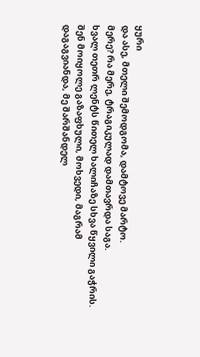ყური
და ასე, მთელი შემოდგომა, დამტოვე მარტო.
მერე? რა მერე, ტრაგიკულად დამთავრდა საგა.
ხვალ თეთრ ლენტს წითელ ხალიჩაზე სხვა წყვილი გაჭრის.
შენ მოიყოლე გაზაფხული, მოხვედი, მაგრამ
დაგაგვიანდა, მე შარშანდელ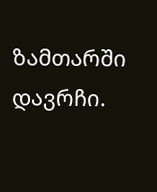ზამთარში დავრჩი.